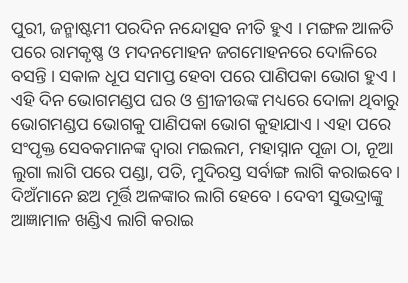ପୁରୀ, ଜନ୍ମାଷ୍ଟମୀ ପରଦିନ ନନ୍ଦୋତ୍ସବ ନୀତି ହୁଏ । ମଙ୍ଗଳ ଆଳତି ପରେ ରାମକୃଷ୍ଣ ଓ ମଦନମୋହନ ଜଗମୋହନରେ ଦୋଳିରେ ବସନ୍ତି । ସକାଳ ଧୂପ ସମାପ୍ତ ହେବା ପରେ ପାଣିପକା ଭୋଗ ହୁଏ । ଏହି ଦିନ ଭୋଗମଣ୍ଡପ ଘର ଓ ଶ୍ରୀଜୀଉଙ୍କ ମଧ୍ୟରେ ଦୋଳା ଥିବାରୁ ଭୋଗମଣ୍ଡପ ଭୋଗକୁ ପାଣିପକା ଭୋଗ କୁହାଯାଏ । ଏହା ପରେ ସଂପୃକ୍ତ ସେବକମାନଙ୍କ ଦ୍ଵାରା ମଇଲମ, ମହାସ୍ନାନ ପୂଜା ଠା, ନୂଆ ଲୁଗା ଲାଗି ପରେ ପଣ୍ଡା, ପତି, ମୁଦିରସ୍ତ ସର୍ବାଙ୍ଗ ଲାଗି କରାଇବେ । ଦିଅଁମାନେ ଛଅ ମୂର୍ତ୍ତି ଅଳଙ୍କାର ଲାଗି ହେବେ । ଦେବୀ ସୁଭଦ୍ରାଙ୍କୁ ଆଜ୍ଞାମାଳ ଖଣ୍ଡିଏ ଲାଗି କରାଇ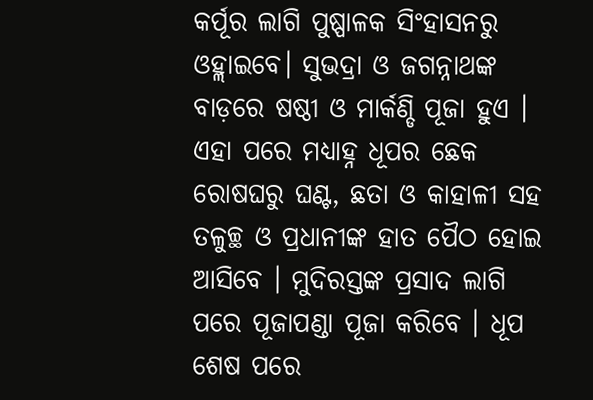କର୍ପୂର ଲାଗି ପୁଷ୍ପାଳକ ସିଂହାସନରୁ ଓହ୍ଲାଇବେ। ସୁଭଦ୍ରା ଓ ଜଗନ୍ନାଥଙ୍କ ବାଡ଼ରେ ଷଷ୍ଠୀ ଓ ମାର୍କଣ୍ଡି ପୂଜା ହୁଏ । ଏହା ପରେ ମଧ୍ୟାହ୍ନ ଧୂପର ଛେକ ରୋଷଘରୁ ଘଣ୍ଟ, ଛତା ଓ କାହାଳୀ ସହ ତଳୁଚ୍ଛ ଓ ପ୍ରଧାନୀଙ୍କ ହାତ ପୈଠ ହୋଇ ଆସିବେ । ମୁଦିରସ୍ତଙ୍କ ପ୍ରସାଦ ଲାଗି ପରେ ପୂଜାପଣ୍ଡା ପୂଜା କରିବେ । ଧୂପ ଶେଷ ପରେ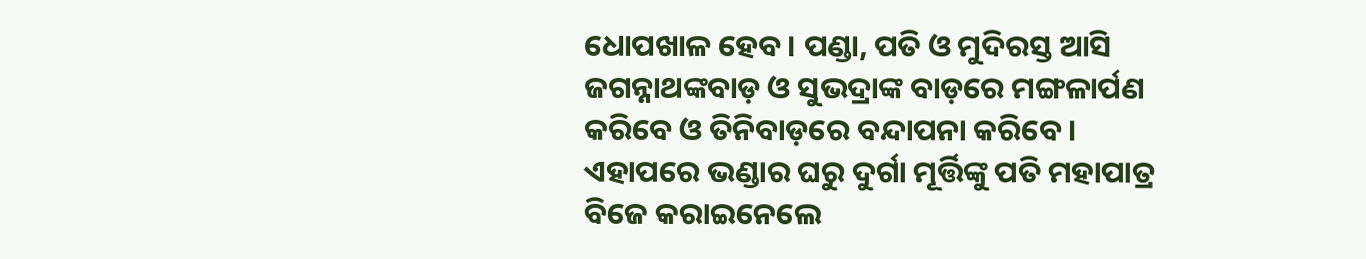ଧୋପଖାଳ ହେବ । ପଣ୍ଡା, ପତି ଓ ମୁଦିରସ୍ତ ଆସି ଜଗନ୍ନାଥଙ୍କବାଡ଼ ଓ ସୁଭଦ୍ରାଙ୍କ ବାଡ଼ରେ ମଙ୍ଗଳାର୍ପଣ କରିବେ ଓ ତିନିବାଡ଼ରେ ବନ୍ଦାପନା କରିବେ । ଏହାପରେ ଭଣ୍ଡାର ଘରୁ ଦୁର୍ଗା ମୂର୍ତ୍ତିଙ୍କୁ ପତି ମହାପାତ୍ର ବିଜେ କରାଇନେଲେ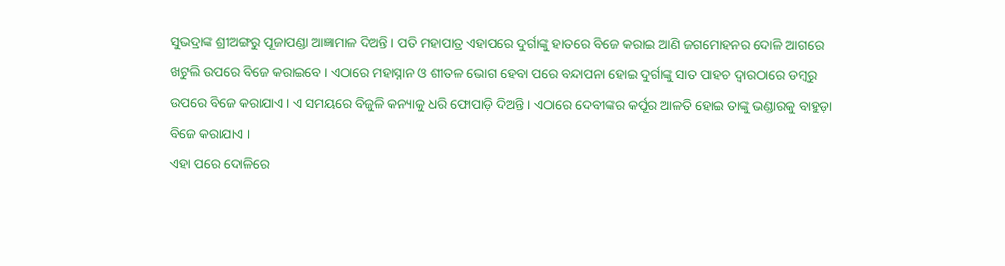ସୁଭଦ୍ରାଙ୍କ ଶ୍ରୀଅଙ୍ଗରୁ ପୂଜାପଣ୍ଡା ଆଜ୍ଞାମାଳ ଦିଅନ୍ତି । ପତି ମହାପାତ୍ର ଏହାପରେ ଦୁର୍ଗାଙ୍କୁ ହାତରେ ବିଜେ କରାଇ ଆଣି ଜଗମୋହନର ଦୋଳି ଆଗରେ ଖଟୁଲି ଉପରେ ବିଜେ କରାଇବେ । ଏଠାରେ ମହାସ୍ନାନ ଓ ଶୀତଳ ଭୋଗ ହେବା ପରେ ବନ୍ଦାପନା ହୋଇ ଦୁର୍ଗାଙ୍କୁ ସାତ ପାହଚ ଦ୍ଵାରଠାରେ ଡମ୍ବରୁ ଉପରେ ବିଜେ କରାଯାଏ । ଏ ସମୟରେ ବିଜୁଳି କନ୍ୟାକୁ ଧରି ଫୋପାଡ଼ି ଦିଅନ୍ତି । ଏଠାରେ ଦେବୀଙ୍କର କର୍ପୂର ଆଳତି ହୋଇ ତାଙ୍କୁ ଭଣ୍ଡାରକୁ ବାହୁଡ଼ା ବିଜେ କରାଯାଏ ।
ଏହା ପରେ ଦୋଳିରେ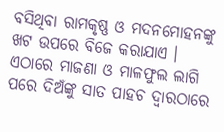ବସିଥିବା ରାମକୃଷ୍ଣ ଓ ମଦନମୋହନଙ୍କୁ ଖଟ ଉପରେ ବିଜେ କରାଯାଏ । ଏଠାରେ ମାଜଣା ଓ ମାଳଫୁଲ ଲାଗି ପରେ ଦିଅଁଙ୍କୁ ସାତ ପାହଚ ଦ୍ଵାରଠାରେ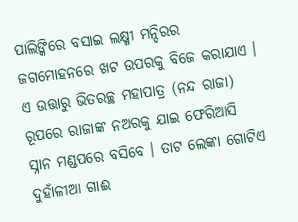ପାଲିଙ୍କିରେ ବସାଇ ଲକ୍ଷ୍ମୀ ମନ୍ଦିରର ଜଗମୋହନରେ ଖଟ ଉପରକୁ ବିଜେ କରାଯାଏ । ଏ ଉତ୍ତାରୁ ଭିତରଚ୍ଛ ମହାପାତ୍ର (ନନ୍ଦ ରାଜା) ରୂପରେ ରାଜାଙ୍କ ନଅରକୁ ଯାଇ ଫେରିଆସି ସ୍ନାନ ମଣ୍ଡପରେ ବସିବେ । ତାଟ ଲେଙ୍କା ଗୋଟିଏ ଦୁହାଁଳୀଆ ଗାଈ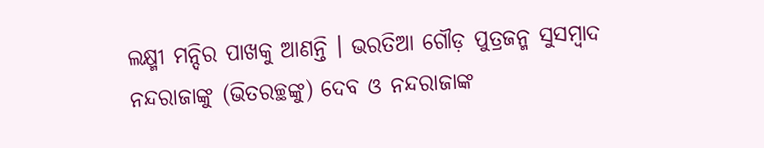ଲକ୍ଷ୍ମୀ ମନ୍ଦିର ପାଖକୁ ଆଣନ୍ତି । ଭରତିଆ ଗୌଡ଼ ପୁତ୍ରଜନ୍ମ ସୁସମ୍ବାଦ ନନ୍ଦରାଜାଙ୍କୁ (ଭିତରଚ୍ଛଙ୍କୁ) ଦେବ ଓ ନନ୍ଦରାଜାଙ୍କ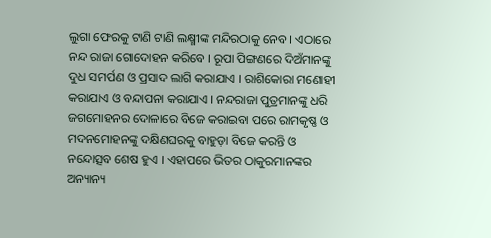ଲୁଗା ଫେରକୁ ଟାଣି ଟାଣି ଲକ୍ଷ୍ମୀଙ୍କ ମନ୍ଦିରଠାକୁ ନେବ । ଏଠାରେ ନନ୍ଦ ରାଜା ଗୋଦୋହନ କରିବେ । ରୂପା ପିଙ୍ଗଣରେ ଦିଅଁମାନଙ୍କୁ ଦୁଧ ସମର୍ପଣ ଓ ପ୍ରସାଦ ଲାଗି କରାଯାଏ । ରାଶିକୋରା ମଣୋହୀ କରାଯାଏ ଓ ବନ୍ଦାପନା କରାଯାଏ । ନନ୍ଦରାଜା ପୁତ୍ରମାନଙ୍କୁ ଧରି ଜଗମୋହନର ଦୋଳାରେ ବିଜେ କରାଇବା ପରେ ରାମକୃଷ୍ଣ ଓ ମଦନମୋହନଙ୍କୁ ଦକ୍ଷିଣଘରକୁ ବାହୁଡ଼ା ବିଜେ କରନ୍ତି ଓ ନନ୍ଦୋତ୍ସବ ଶେଷ ହୁଏ । ଏହାପରେ ଭିତର ଠାକୁରମାନଙ୍କର ଅନ୍ୟାନ୍ୟ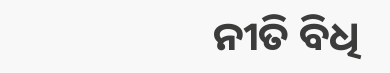ନୀତି ବିଧି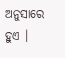ଅନୁସାରେ ହୁଏ ।